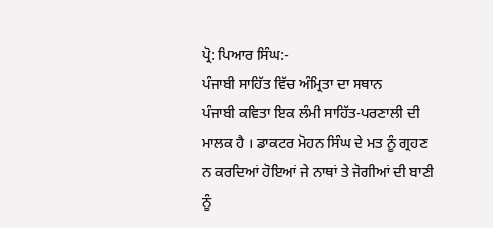ਪ੍ਰੋ: ਪਿਆਰ ਸਿੰਘ:-
ਪੰਜਾਬੀ ਸਾਹਿੱਤ ਵਿੱਚ ਅੰਮ੍ਰਿਤਾ ਦਾ ਸਥਾਨ
ਪੰਜਾਬੀ ਕਵਿਤਾ ਇਕ ਲੰਮੀ ਸਾਹਿੱਤ-ਪਰਣਾਲੀ ਦੀ ਮਾਲਕ ਹੈ । ਡਾਕਟਰ ਮੋਹਨ ਸਿੰਘ ਦੇ ਮਤ ਨੂੰ ਗ੍ਰਹਣ ਨ ਕਰਦਿਆਂ ਹੋਇਆਂ ਜੇ ਨਾਥਾਂ ਤੇ ਜੋਗੀਆਂ ਦੀ ਬਾਣੀ ਨੂੰ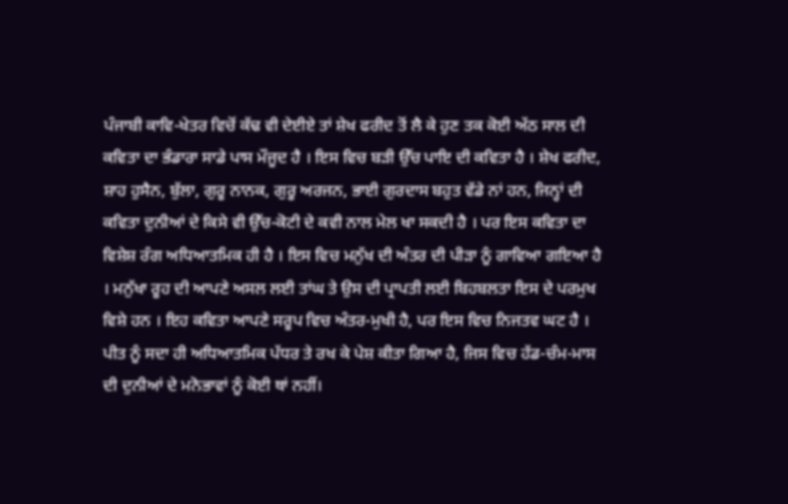ਪੰਜਾਬੀ ਕਾਵਿ-ਖੇਤਰ ਵਿਚੋਂ ਕੱਢ ਵੀ ਦੇਈਏ ਤਾਂ ਸ਼ੇਖ ਫਰੀਦ ਤੋਂ ਲੈ ਕੇ ਹੁਣ ਤਕ ਕੋਈ ਅੱਠ ਸਾਲ ਦੀ ਕਵਿਤਾ ਦਾ ਭੰਡਾਰਾ ਸਾਡੇ ਪਾਸ ਮੌਜੂਦ ਹੈ । ਇਸ ਵਿਚ ਬੜੀ ਉੱਚ ਪਾਇ ਦੀ ਕਵਿਤਾ ਹੈ । ਸ਼ੇਖ ਫਰੀਦ, ਸ਼ਾਹ ਹੁਸੈਨ, ਬੁੱਲਾ, ਗੁਰੂ ਨਾਨਕ, ਗੁਰੂ ਅਰਜਨ, ਭਾਈ ਗੁਰਦਾਸ ਬਹੁਤ ਵੱਡੇ ਨਾਂ ਹਨ, ਜਿਨ੍ਹਾਂ ਦੀ ਕਵਿਤਾ ਦੁਨੀਆਂ ਦੇ ਕਿਸੇ ਵੀ ਉੱਚ-ਕੋਟੀ ਦੇ ਕਵੀ ਨਾਲ ਮੇਲ ਖਾ ਸਕਦੀ ਹੈ । ਪਰ ਇਸ ਕਵਿਤਾ ਦਾ ਵਿਸ਼ੇਸ਼ ਰੰਗ ਅਧਿਆਤਮਿਕ ਹੀ ਹੈ । ਇਸ ਵਿਚ ਮਨੁੱਖ ਦੀ ਅੰਤਰ ਦੀ ਪੀੜਾ ਨੂੰ ਗਾਵਿਆ ਗਇਆ ਹੈ । ਮਨੁੱਖਾ ਰੂਹ ਦੀ ਆਪਣੇ ਅਸਲ ਲਈ ਤਾਂਘ ਤੇ ਉਸ ਦੀ ਪ੍ਰਾਪਤੀ ਲਈ ਬਿਹਬਲਤਾ ਇਸ ਦੇ ਪਰਮੁਖ ਵਿਸ਼ੇ ਹਨ । ਇਹ ਕਵਿਤਾ ਆਪਣੇ ਸਰੂਪ ਵਿਚ ਅੰਤਰ-ਮੁਖੀ ਹੈ, ਪਰ ਇਸ ਵਿਚ ਨਿਜਤਵ ਘਟ ਹੈ । ਪੀਤ ਨੂੰ ਸਦਾ ਹੀ ਅਧਿਆਤਮਿਕ ਪੱਧਰ ਤੇ ਰਖ ਕੇ ਪੇਸ਼ ਕੀਤਾ ਗਿਆ ਹੈ, ਜਿਸ ਵਿਚ ਹੱਡ-ਚੰਮ-ਮਾਸ ਦੀ ਦੁਨੀਆਂ ਦੇ ਮਨੋਭਾਵਾਂ ਨੂੰ ਕੋਈ ਥਾਂ ਨਹੀਂ।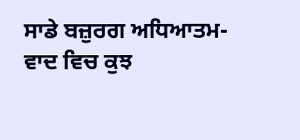ਸਾਡੇ ਬਜ਼ੁਰਗ ਅਧਿਆਤਮ-ਵਾਦ ਵਿਚ ਕੁਝ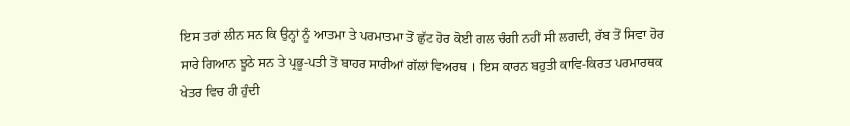ਇਸ ਤਰਾਂ ਲੀਨ ਸਨ ਕਿ ਉਨ੍ਹਾਂ ਨੂੰ ਆਤਮਾ ਤੇ ਪਰਮਾਤਮਾ ਤੋਂ ਛੁੱਟ ਹੋਰ ਕੋਈ ਗਲ ਚੰਗੀ ਨਹੀਂ ਸੀ ਲਗਦੀ, ਰੱਬ ਤੋਂ ਸਿਵਾ ਹੋਰ ਸਾਰੇ ਗਿਆਨ ਝੂਠੇ ਸਨ ਤੇ ਪ੍ਰਭੂ-ਪਤੀ ਤੋਂ ਬਾਹਰ ਸਾਰੀਆਂ ਗੱਲਾਂ ਵਿਅਰਥ । ਇਸ ਕਾਰਨ ਬਹੁਤੀ ਕਾਵਿ-ਕਿਰਤ ਪਰਮਾਰਥਕ ਖੇਤਰ ਵਿਚ ਹੀ ਹੁੰਦੀ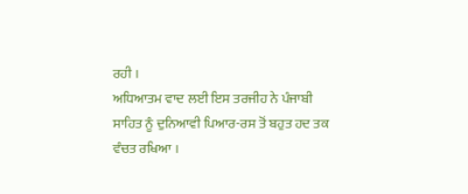ਰਹੀ ।
ਅਧਿਆਤਮ ਵਾਦ ਲਈ ਇਸ ਤਰਜੀਹ ਨੇ ਪੰਜਾਬੀ ਸਾਹਿਤ ਨੂੰ ਦੁਨਿਆਵੀ ਪਿਆਰ-ਰਸ ਤੋਂ ਬਹੁਤ ਹਦ ਤਕ ਵੰਚਤ ਰਖਿਆ ।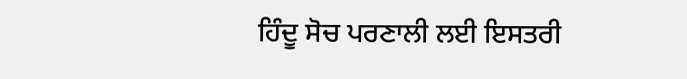ਹਿੰਦੂ ਸੋਚ ਪਰਣਾਲੀ ਲਈ ਇਸਤਰੀ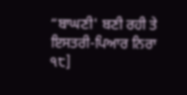“ਬਾਘਣੀ' ਬਣੀ ਰਹੀ ਤੇ ਇਸਤਰੀ-ਪਿਆਰ ਨਿਰਾ
੧੮]